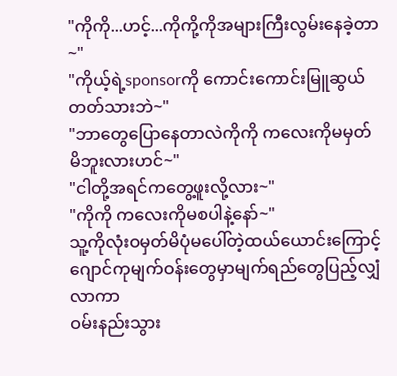"ကိုကို...ဟင့်...ကိုကို့ကိုအများကြီးလွမ်းနေခဲ့တာ~"
"ကိုယ့်ရဲ့sponsorကို ကောင်းကောင်းမြူဆွယ်တတ်သားဘဲ~"
"ဘာတွေပြောနေတာလဲကိုကို ကလေးကိုမမှတ်မိဘူးလားဟင်~"
"ငါတို့အရင်ကတွေ့ဖူးလို့လား~"
"ကိုကို ကလေးကိုမစပါနဲ့နော်~"
သူ့ကိုလုံးဝမှတ်မိပုံမပေါ်တဲ့ထယ်ယောင်းကြောင့်
ဂျောင်ကုမျက်ဝန်းတွေမှာမျက်ရည်တွေပြည့်လျှံလာကာ
ဝမ်းနည်းသွား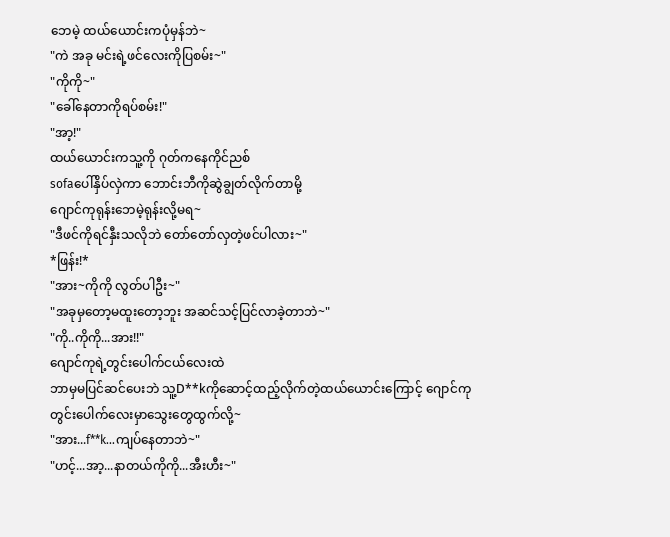ဘေမဲ့ ထယ်ယောင်းကပုံမှန်ဘဲ~
"ကဲ အခု မင်းရဲ့ဖင်လေးကိုပြစမ်း~"
"ကိုကို~"
"ခေါ်နေတာကိုရပ်စမ်း!"
"အာ့!"
ထယ်ယောင်းကသူ့ကို ဂုတ်ကနေကိုင်ညစ်
sofaပေါ်နှိပ်လှဲကာ ဘောင်းဘီကိုဆွဲချွတ်လိုက်တာမို့
ဂျောင်ကုရုန်းဘေမဲ့ရုန်းလို့မရ~
"ဒီဖင်ကိုရင်နှီးသလိုဘဲ တော်တော်လှတဲ့ဖင်ပါလား~"
*ဖြန်း!*
"အား~ကိုကို လွတ်ပါဦး~"
"အခုမှတော့မထူးတော့ဘူး အဆင်သင့်ပြင်လာခဲ့တာဘဲ~"
"ကို..ကိုကို...အား!!"
ဂျောင်ကုရဲ့တွင်းပေါက်ငယ်လေးထဲ
ဘာမှမပြင်ဆင်ပေးဘဲ သူ့D**kကိုဆောင့်ထည့်လိုက်တဲ့ထယ်ယောင်းကြောင့် ဂျောင်ကုတွင်းပေါက်လေးမှာသွေးတွေထွက်လို့~
"အား...f**k...ကျပ်နေတာဘဲ~"
"ဟင့်...အာ့...နာတယ်ကိုကို...အီးဟီး~"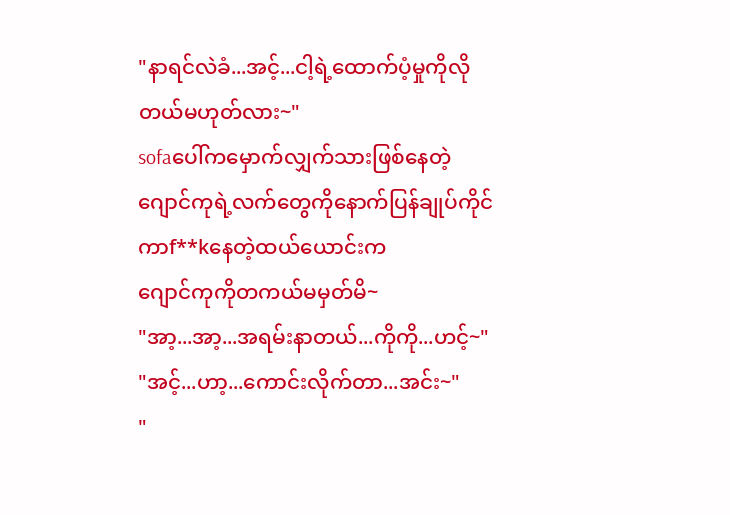"နာရင်လဲခံ...အင့်...ငါ့ရဲ့ထောက်ပံ့မှုကိုလိုတယ်မဟုတ်လား~"
sofaပေါ်ကမှောက်လျှက်သားဖြစ်နေတဲ့ဂျောင်ကုရဲ့လက်တွေကိုနောက်ပြန်ချုပ်ကိုင်ကာf**kနေတဲ့ထယ်ယောင်းက
ဂျောင်ကုကိုတကယ်မမှတ်မိ~
"အာ့...အာ့...အရမ်းနာတယ်...ကိုကို...ဟင့်~"
"အင့်...ဟာ့...ကောင်းလိုက်တာ...အင်း~"
"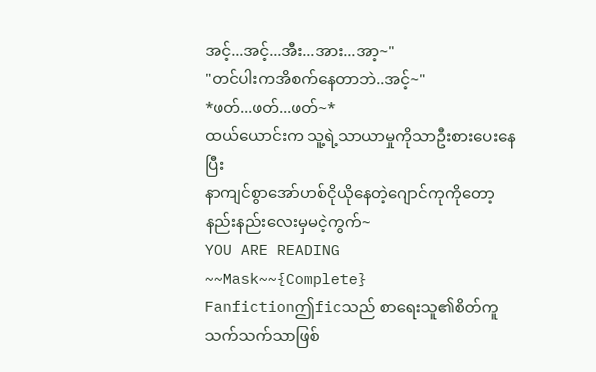အင့်...အင့်...အီး...အား...အာ့~"
"တင်ပါးကအိစက်နေတာဘဲ..အင့်~"
*ဖတ်...ဖတ်...ဖတ်~*
ထယ်ယောင်းက သူ့ရဲ့သာယာမှုကိုသာဦးစားပေးနေပြီး
နာကျင်စွာအော်ဟစ်ငိုယိုနေတဲ့ဂျောင်ကုကိုတော့
နည်းနည်းလေးမှမငဲ့ကွက်~
YOU ARE READING
~~Mask~~{Complete}
Fanfictionဤficသည် စာရေးသူ၏စိတ်ကူသက်သက်သာဖြစ်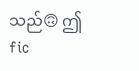သည်🙃 ဤfic